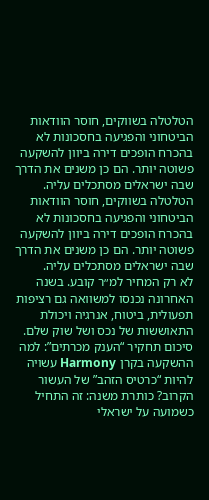הטלטלה בשווקים, חוסר הוודאות הביטחוני והפגיעה בחסכונות לא בהכרח הופכים דירה ביוון להשקעה פשוטה יותר. הם כן משנים את הדרך שבה ישראלים מסתכלים עליה.
הטלטלה בשווקים, חוסר הוודאות הביטחוני והפגיעה בחסכונות לא בהכרח הופכים דירה ביוון להשקעה פשוטה יותר. הם כן משנים את הדרך שבה ישראלים מסתכלים עליה.
לא רק המחיר למ״ר קובע. בשנה האחרונה נכנסו למשוואה גם רציפות תפעולית, ביטוח, אנרגיה ויכולת התאוששות של נכס ושל שוק שלם.
סיכום תחקיר “הענק מכרתים”: למה ההשקעה בקרן Harmony עשויה להיות “כרטיס הזהב” של העשור הקרוב? כותרת משנה: זה התחיל כשמועה על ישראלי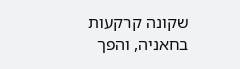שקונה קרקעות בחאניה, והפך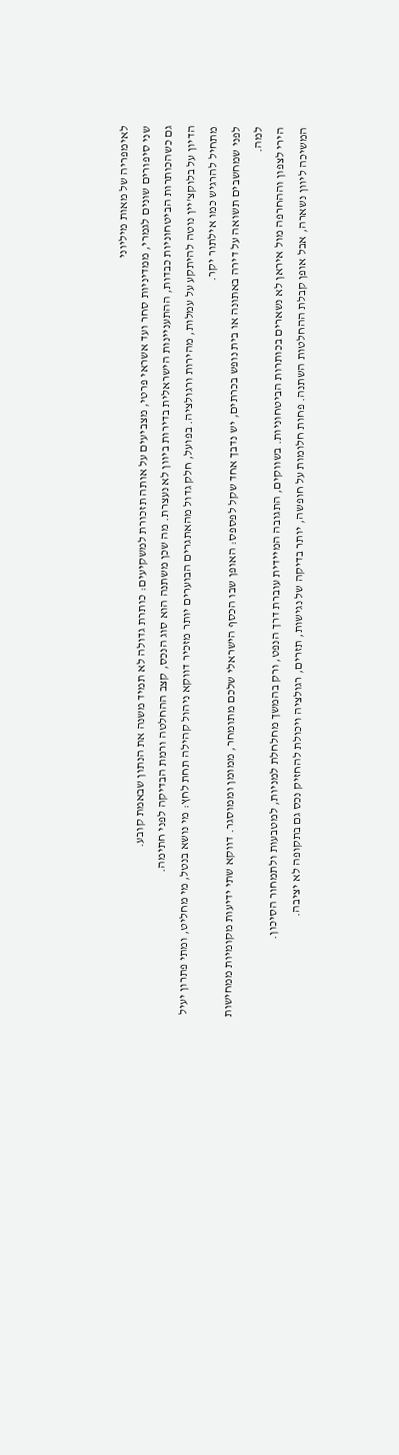לאימפריה של מאות מיליוני
שני סיפורים שונים לגמרי, ממדיניות סחר ועד אשראי פרטי, מצביעים על אותה תזכורת למשקיעים: כותרת גדולה לא תמיד משנה את הנתון שבאמת קובע.
גם כשהכותרות הביטחוניות כבדות, ההתעניינות הישראלית בדירות ביוון לא נעצרת. מה שכן משתנה הוא סוג הנכס, קצב ההחלטה ורמת הבדיקה לפני חתימה.
הדיון על בלוקצ'יין נוטה להיתקע על עמלות, מהירות ורגולציה. בפועל, חלק גדול מהאתגרים הבוערים יותר מזכיר דווקא ניהול קהילה תחת לחץ: מי נושא בנטל, מי מחליט, ומתי פתרון יעיל מתחיל להרגיש כמו אילתור יקר.
לפני שמחשבים תשואה על דירה באתונה או בית נופש בכרתים, יש נדבך אחד שקל לפספס: האופן שבו הכסף הישראלי שלכם מתומחר, ממומן וממוסגר. דווקא שתי ידיעות מקומיות ממחישות למה.
הירי לצפון וההחרפה מול איראן לא נשארים בכותרות הביטחוניות. בשווקים, התגובה המיידית עוברת דרך הנפט, ורק בהמשך מחלחלת למניות, למטבעות ולתמחור הסיכון.
המשיכה ליוון נשארה, אבל אופן קבלת ההחלטות השתנה. פחות חלומות על חופשה, יותר בדיקה של נגישות, תזרים, רגולציה ויכולת להחזיק נכס גם בתקופה לא יציבה.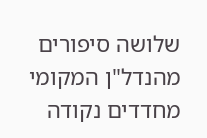שלושה סיפורים מהנדל"ן המקומי מחדדים נקודה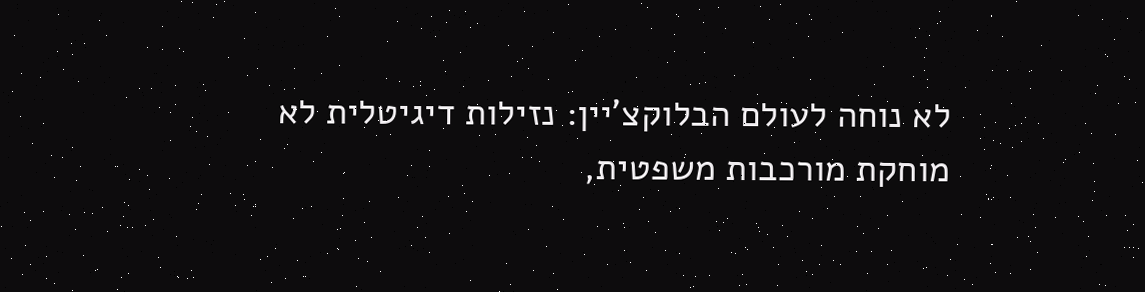לא נוחה לעולם הבלוקצ'יין: נזילות דיגיטלית לא מוחקת מורכבות משפטית,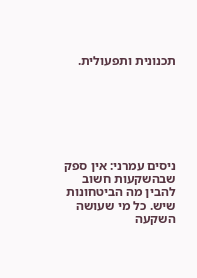תכנונית ותפעולית.







ניסים עמרני: אין ספק שבהשקעות חשוב להבין מה הביטחונות שיש. כל מי שעושה השקעה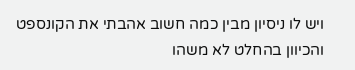ויש לו ניסיון מבין כמה חשוב אהבתי את הקונספט והכיוון בהחלט לא משהו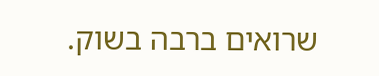שרואים ברבה בשוק.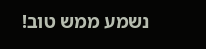נשמע ממש טוב!